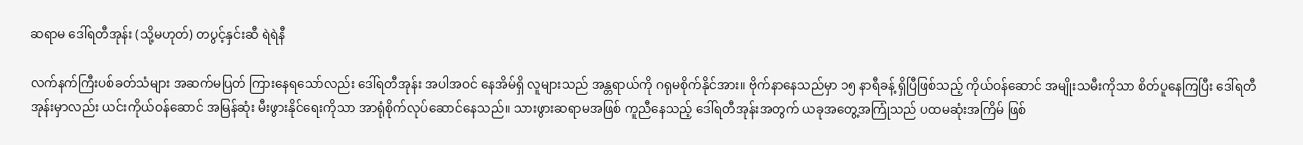ဆရာမ ဒေါ်ရတီအုန်း (သို့မဟုတ်) တပွင့်နှင်းဆီ ရဲရဲနီ

လက်နက်ကြီးပစ်ခတ်သံများ အဆက်မပြတ် ကြားနေရသော်လည်း ဒေါ်ရတီအုန်း အပါအဝင် နေအိမ်ရှိ လူများသည် အန္တရာယ်ကို ဂရုမစိုက်နိုင်အား။ ဗိုက်နာနေသည်မှာ ၁၅ နာရီခန့် ရှိပြီဖြစ်သည့် ကိုယ်ဝန်ဆောင် အမျိုးသမီးကိုသာ စိတ်ပူနေကြပြီး ဒေါ်ရတီအုန်းမှာလည်း ယင်းကိုယ်ဝန်ဆောင် အမြန်ဆုံး မီးဖွားနိုင်ရေးကိုသာ အာရုံစိုက်လုပ်ဆောင်နေသည်။ သားဖွားဆရာမအဖြစ် ကူညီနေသည့် ဒေါ်ရတီအုန်းအတွက် ယခုအတွေ့အကြုံသည် ပထမဆုံးအကြိမ် ဖြစ်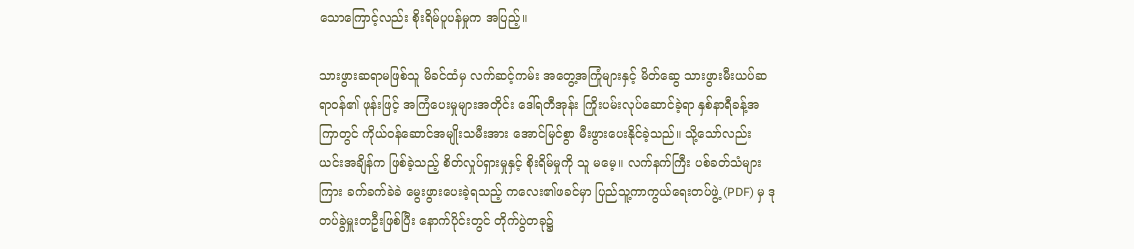သောကြောင့်လည်း စိုးရိမ်ပူပန်မှုက အပြည့်။

သားဖွားဆရာမဖြစ်သူ မိခင်ထံမှ လက်ဆင့်ကမ်း အတွေ့အကြုံများနှင့် မိတ်ဆွေ သားဖွားမီးယပ်ဆရာဝန်၏ ဖုန်းဖြင့် အကြံပေးမှုများအတိုင်း ဒေါ်ရတီအုန်း ကြိုးပမ်းလုပ်ဆောင်ခဲ့ရာ နှစ်နာရီခန့်အကြာတွင် ကိုယ်ဝန်ဆောင်အမျိုးသမီးအား အောင်မြင်စွာ မီးဖွားပေးနိုင်ခဲ့သည်။ သို့သော်လည်း ယင်းအချိန်က ဖြစ်ခဲ့သည့် စိတ်လှုပ်ရှားမှုနှင့် စိုးရိမ်မှုကို သူ မမေ့။ လက်နက်ကြီး ပစ်ခတ်သံများကြား ခက်ခက်ခဲခဲ မွေးဖွားပေးခဲ့ရသည့် ကလေး၏ဖခင်မှာ ပြည်သူ့ကာကွယ်ရေးတပ်ဖွဲ့ (PDF) မှ ဒုတပ်ခွဲမှူးတဦးဖြစ်ပြီး နောက်ပိုင်းတွင် တိုက်ပွဲတခု၌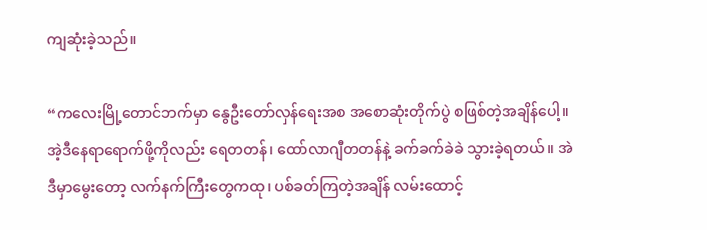ကျဆုံးခဲ့သည်။

“ကလေးမြို့တောင်ဘက်မှာ နွေဦးတော်လှန်ရေးအစ အစောဆုံးတိုက်ပွဲ စဖြစ်တဲ့အချိန်ပေါ့။ အဲ့ဒီနေရာရောက်ဖို့ကိုလည်း ရေတတန်၊ ထော်လာဂျီတတန်နဲ့ ခက်ခက်ခဲခဲ သွားခဲ့ရတယ်။ အဲဒီမှာမွေးတော့ လက်နက်ကြီးတွေကထု၊ ပစ်ခတ်ကြတဲ့အချိန် လမ်းထောင့်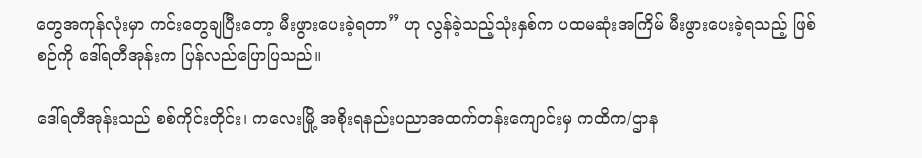တွေအကုန်လုံးမှာ ကင်းတွေချပြီးတော့ မီးဖွားပေးခဲ့ရတာ” ဟု လွန်ခဲ့သည့်သုံးနှစ်က ပထမဆုံးအကြိမ် မီးဖွားပေးခဲ့ရသည့် ဖြစ်စဉ်ကို ဒေါ်ရတီအုန်းက ပြန်လည်ပြောပြသည်။

ဒေါ်ရတီအုန်းသည် စစ်ကိုင်းတိုင်း၊ ကလေးမြို့ အစိုးရနည်းပညာအထက်တန်းကျောင်းမှ ကထိက/ဌာန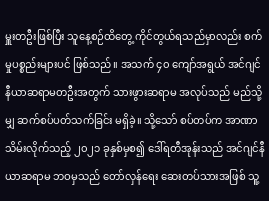မှူးတဦးဖြစ်ပြီး သူနေ့စဉ်ထိတွေ့ ကိုင်တွယ်ရသည်မှာလည်း စက်မှုပစ္စည်းများပင် ဖြစ်သည်။ အသက် ၄၀ ကျော်အရွယ် အင်ဂျင်နီယာဆရာမတဦးအတွက် သားဖွားဆရာမ အလုပ်သည် မည်သို့မျှ ဆက်စပ်ပတ်သက်ခြင်း မရှိခဲ့။ သို့သော် စပ်တပ်က အာဏာသိမ်းလိုက်သည့် ၂၀၂၁ ခုနှစ်မှစ၍ ဒေါ်ရတီအုန်းသည် အင်ဂျင်နီယာဆရာမ ဘဝမှသည် တော်လှန်ရေး ဆေးတပ်သားအဖြစ် သူ့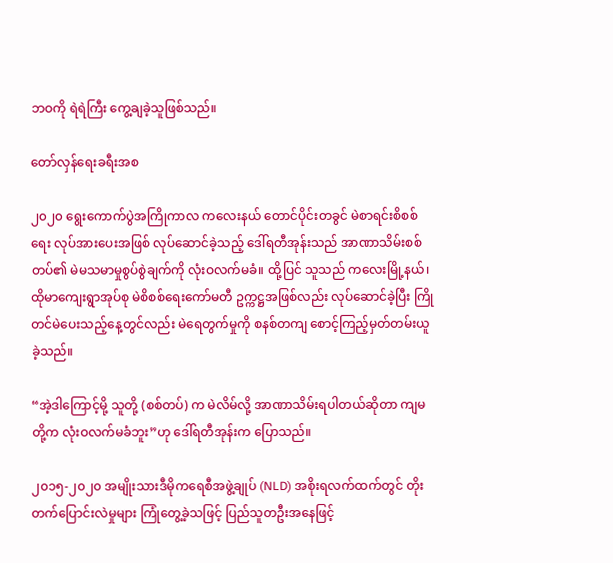ဘဝကို ရဲရဲကြီး ကွေ့ချခဲ့သူဖြစ်သည်။

တော်လှန်ရေးခရီးအစ

၂၀၂၀ ရွေးကောက်ပွဲအကြိုကာလ ကလေးနယ် တောင်ပိုင်းတခွင် မဲစာရင်းစိစစ်ရေး လုပ်အားပေးအဖြစ် လုပ်ဆောင်ခဲ့သည့် ဒေါ်ရတီအုန်းသည် အာဏာသိမ်းစစ်တပ်၏ မဲမသမာမှုစွပ်စွဲချက်ကို လုံးဝလက်မခံ။ ထို့ပြင် သူသည် ကလေးမြို့နယ်၊ ထိုမာကျေးရွာအုပ်စု မဲစိစစ်ရေးကော်မတီ ဥက္ကဋ္ဌအဖြစ်လည်း လုပ်ဆောင်ခဲ့ပြီး ကြိုတင်မဲပေးသည့်နေ့တွင်လည်း မဲရေတွက်မှုကို စနစ်တကျ စောင့်ကြည့်မှတ်တမ်းယူခဲ့သည်။

“အဲ့ဒါကြောင့်မို့ သူတို့ (စစ်တပ်) က မဲလိမ်လို့ အာဏာသိမ်းရပါတယ်ဆိုတာ ကျမတို့က လုံးဝလက်မခံဘူး”ဟု ဒေါ်ရတီအုန်းက ပြောသည်။

၂၀၁၅-၂၀၂၀ အမျိုးသားဒီမိုကရေစီအဖွဲ့ချုပ် (NLD) အစိုးရလက်ထက်တွင် တိုးတက်ပြောင်းလဲမှုများ ကြုံတွေ့ခဲ့သဖြင့် ပြည်သူတဦးအနေဖြင့်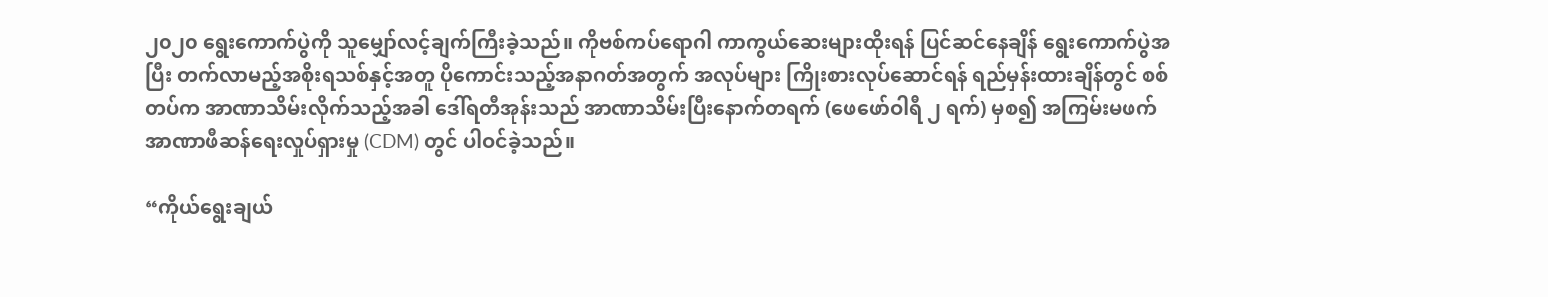၂၀၂၀ ရွေးကောက်ပွဲကို သူမျှော်လင့်ချက်ကြီးခဲ့သည်။ ကိုဗစ်ကပ်ရောဂါ ကာကွယ်ဆေးများထိုးရန် ပြင်ဆင်နေချိန် ရွေးကောက်ပွဲအပြီး တက်လာမည့်အစိုးရသစ်နှင့်အတူ ပိုကောင်းသည့်အနာဂတ်အတွက် အလုပ်များ ကြိုးစားလုပ်ဆောင်ရန် ရည်မှန်းထားချိန်တွင် စစ်တပ်က အာဏာသိမ်းလိုက်သည့်အခါ ဒေါ်ရတီအုန်းသည် အာဏာသိမ်းပြီးနောက်တရက် (ဖေဖော်ဝါရီ ၂ ရက်) မှစ၍ အကြမ်းမဖက် အာဏာဖီဆန်ရေးလှုပ်ရှားမှု (CDM) တွင် ပါဝင်ခဲ့သည်။

“ကိုယ်ရွေးချယ်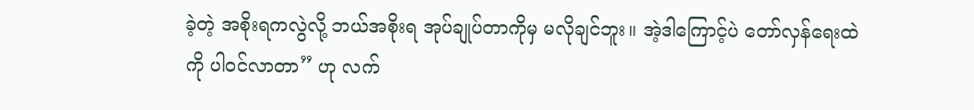ခဲ့တဲ့ အစိုးရကလွဲလို့ ဘယ်အစိုးရ အုပ်ချုပ်တာကိုမှ မလိုချင်ဘူး။ အဲ့ဒါကြောင့်ပဲ တော်လှန်ရေးထဲကို ပါဝင်လာတာ” ဟု လက်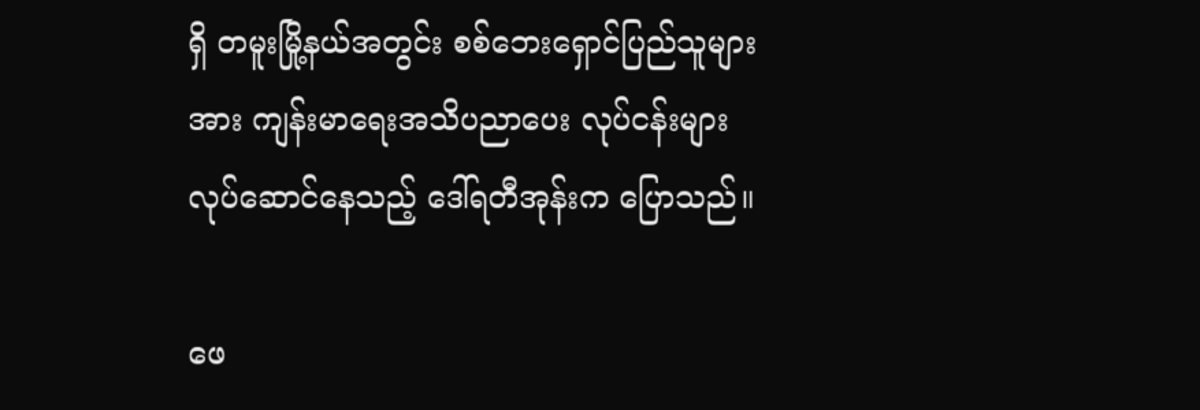ရှိ တမူးမြို့နယ်အတွင်း စစ်ဘေးရှောင်ပြည်သူများအား ကျန်းမာရေးအသိပညာပေး လုပ်ငန်းများ လုပ်ဆောင်နေသည့် ဒေါ်ရတီအုန်းက ပြောသည်။

ဖေ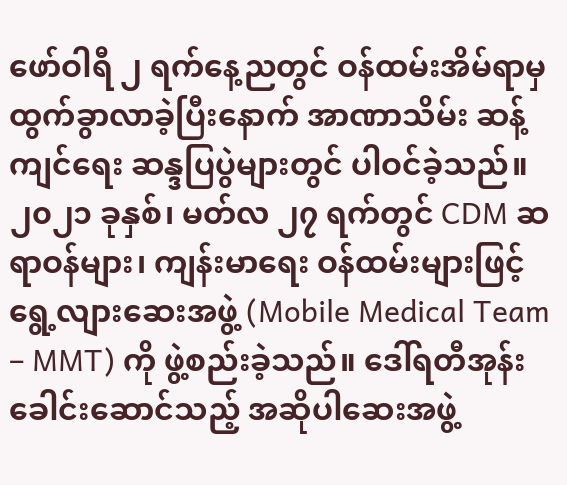ဖော်ဝါရီ ၂ ရက်နေ့ညတွင် ဝန်ထမ်းအိမ်ရာမှ ထွက်ခွာလာခဲ့ပြီးနောက် အာဏာသိမ်း ဆန့်ကျင်ရေး ဆန္ဒပြပွဲများတွင် ပါဝင်ခဲ့သည်။ ၂၀၂၁ ခုနှစ်၊ မတ်လ ၂၇ ရက်တွင် CDM ဆရာဝန်များ၊ ကျန်းမာရေး ဝန်ထမ်းများဖြင့် ရွေ့လျားဆေးအဖွဲ့ (Mobile Medical Team – MMT) ကို ဖွဲ့စည်းခဲ့သည်။ ဒေါ်ရတီအုန်း ခေါင်းဆောင်သည့် အဆိုပါဆေးအဖွဲ့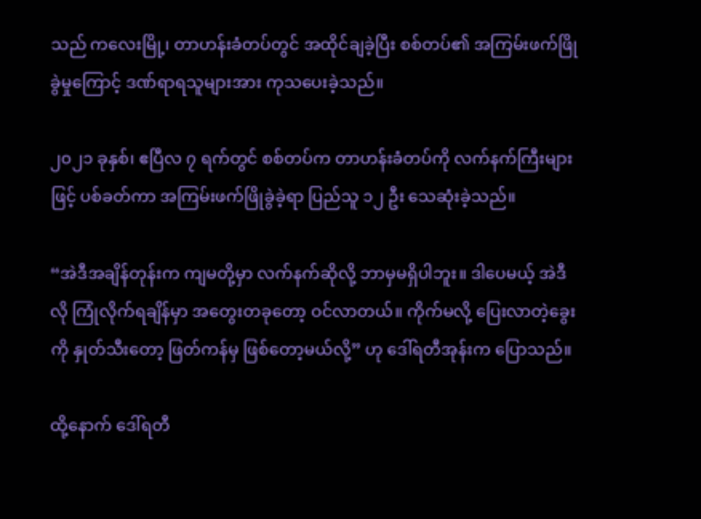သည် ကလေးမြို့၊ တာဟန်းခံတပ်တွင် အထိုင်ချခဲ့ပြီး စစ်တပ်၏ အကြမ်းဖက်ဖြိုခွဲမှုကြောင့် ဒဏ်ရာရသူများအား ကုသပေးခဲ့သည်။

၂၀၂၁ ခုနှစ်၊ ဧပြီလ ၇ ရက်တွင် စစ်တပ်က တာဟန်းခံတပ်ကို လက်နက်ကြီးများဖြင့် ပစ်ခတ်ကာ အကြမ်းဖက်ဖြိုခွဲခဲ့ရာ ပြည်သူ ၁၂ ဦး သေဆုံးခဲ့သည်။

“အဲဒီအချိန်တုန်းက ကျမတို့မှာ လက်နက်ဆိုလို့ ဘာမှမရှိပါဘူး။ ဒါပေမယ့် အဲဒီလို ကြုံလိုက်ရချိန်မှာ အတွေးတခုတော့ ဝင်လာတယ်။ ကိုက်မလို့ ပြေးလာတဲ့ခွေးကို နှုတ်သီးတော့ ဖြတ်ကန်မှ ဖြစ်တော့မယ်လို့” ဟု ဒေါ်ရတီအုန်းက ပြောသည်။

ထို့နောက် ဒေါ်ရတီ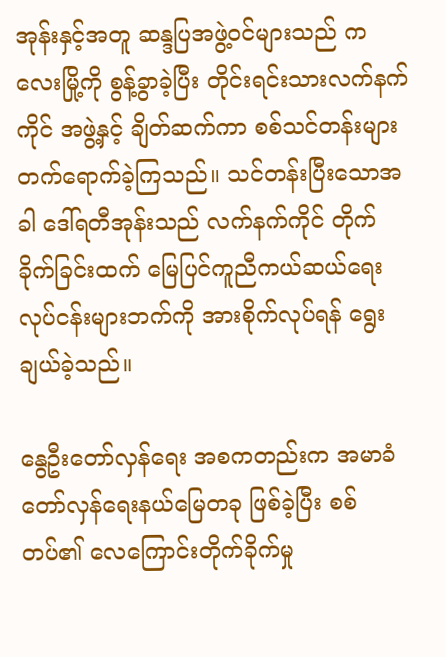အုန်းနှင့်အတူ ဆန္ဒပြအဖွဲ့ဝင်များသည် ကလေးမြို့ကို စွန့်ခွာခဲ့ပြီး တိုင်းရင်းသားလက်နက်ကိုင် အဖွဲ့နှင့် ချိတ်ဆက်ကာ စစ်သင်တန်းများ တက်ရောက်ခဲ့ကြသည်။ သင်တန်းပြီးသောအခါ ဒေါ်ရတီအုန်းသည် လက်နက်ကိုင် တိုက်ခိုက်ခြင်းထက် မြေပြင်ကူညီကယ်ဆယ်ရေး လုပ်ငန်းများဘက်ကို အားစိုက်လုပ်ရန် ရွေးချယ်ခဲ့သည်။

နွေဦးတော်လှန်ရေး အစကတည်းက အမာခံ တော်လှန်ရေးနယ်မြေတခု ဖြစ်ခဲ့ပြီး စစ်တပ်၏ လေကြောင်းတိုက်ခိုက်မှု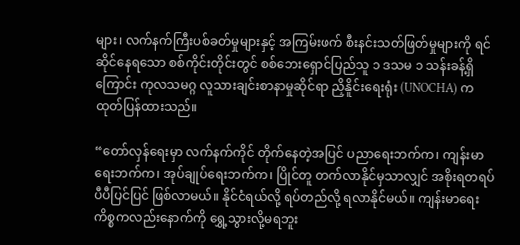များ၊ လက်နက်ကြီးပစ်ခတ်မှုများနှင့် အကြမ်းဖက် စီးနင်းသတ်ဖြတ်မှုများကို ရင်ဆိုင်နေရသော စစ်ကိုင်းတိုင်းတွင် စစ်ဘေးရှောင်ပြည်သူ ၁ ဒသမ ၁ သန်းခန့်ရှိကြောင်း ကုလသမဂ္ဂ လူသားချင်းစာနာမှုဆိုင်ရာ ညှိနိူင်းရေးရုံး (UNOCHA) က ထုတ်ပြန်ထားသည်။

“တော်လှန်ရေးမှာ လက်နက်ကိုင် တိုက်နေတဲ့အပြင် ပညာရေးဘက်က၊ ကျန်းမာရေးဘက်က၊ အုပ်ချုပ်ရေးဘက်က၊ ပြိုင်တူ တက်လာနိုင်မှသာလျှင် အစိုးရတရပ် ပီပီပြင်ပြင် ဖြစ်လာမယ်။ နိုင်ငံရယ်လို့ ရပ်တည်လို့ ရလာနိုင်မယ်။ ကျန်းမာရေးကိစ္စကလည်းနောက်ကို ရွှေ့သွားလို့မရဘူး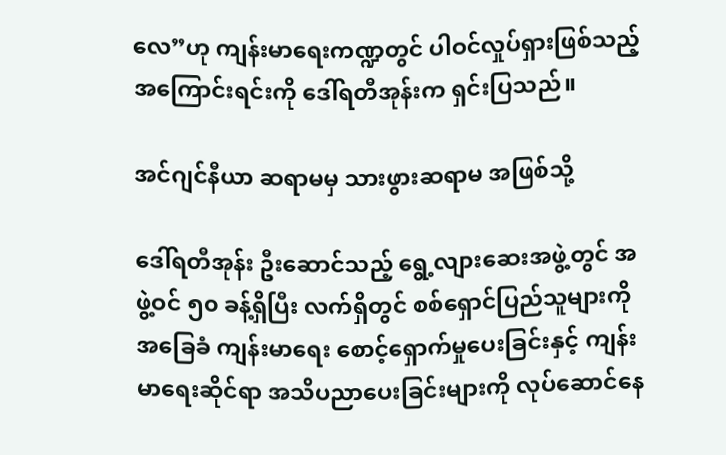လေ”ဟု ကျန်းမာရေးကဏ္ဍတွင် ပါဝင်လှုပ်ရှားဖြစ်သည့်အကြောင်းရင်းကို ဒေါ်ရတီအုန်းက ရှင်းပြသည်။

အင်ဂျင်နီယာ ဆရာမမှ သားဖွားဆရာမ အဖြစ်သို့

ဒေါ်ရတီအုန်း ဦးဆောင်သည့် ရွေ့လျားဆေးအဖွဲ့တွင် အဖွဲ့ဝင် ၅၀ ခန့်ရှိပြီး လက်ရှိတွင် စစ်ရှောင်ပြည်သူများကို အခြေခံ ကျန်းမာရေး စောင့်ရှောက်မှုပေးခြင်းနှင့် ကျန်းမာရေးဆိုင်ရာ အသိပညာပေးခြင်းများကို လုပ်ဆောင်နေ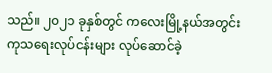သည်။ ၂၀၂၁ ခုနှစ်တွင် ကလေးမြို့နယ်အတွင်း ကုသရေးလုပ်ငန်းများ လုပ်ဆောင်ခဲ့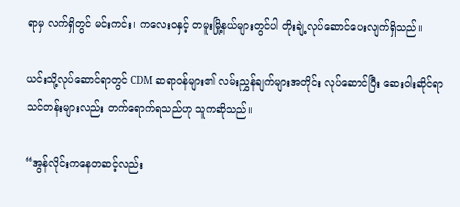ရာမှ လက်ရှိတွင် မင်းကင်း၊ ကလေးဝနှင့် တမူးမြို့နယ်များတွင်ပါ တိုးချဲ့လုပ်ဆောင်ပေးလျက်ရှိသည်။

ယင်းသို့လုပ်ဆောင်ရာတွင် CDM ဆရာဝန်များ၏ လမ်းညွှန်ချက်များအတိုင်း လုပ်ဆောင်ပြီး ဆေးဝါးဆိုင်ရာ သင်တန်းများလည်း တက်ရောက်ရသည်ဟု သူကဆိုသည်။‌

“အွန်လိုင်းကနေတဆင့်လည်း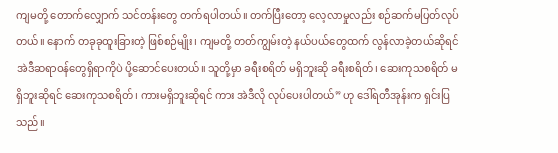ကျမတို့ တောက်လျှောက် သင်တန်းတွေ တက်ရပါတယ်။ တက်ပြီးတော့ လေ့လာမှုလည်း စဉ်ဆက်မပြတ်လုပ်တယ်။ နောက် တခုခုထူးခြားတဲ့ ဖြစ်စဉ်မျိုး၊ ကျမတို့ တတ်ကျွမ်းတဲ့ နယ်ပယ်တွေထက် လွန်လာခဲ့တယ်ဆိုရင် အဲဒီဆရာဝန်တွေရှိရာကိုပဲ ပို့ဆောင်ပေးတယ်။ သူတို့မှာ ခရီးစရိတ် မရှိဘူးဆို ခရီးစရိတ်၊ ဆေးကုသစရိတ် မရှိဘူးဆိုရင် ဆေးကုသစရိတ်၊ ကားမရှိဘူးဆိုရင် ကား အဲဒီလို လုပ်ပေးပါတယ်” ဟု ဒေါ်ရတီအုန်းက ရှင်းပြသည်။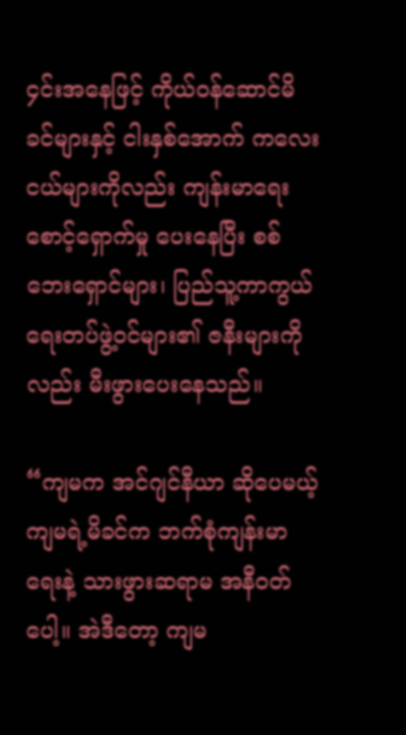၄င်းအနေဖြင့် ကိုယ်ဝန်ဆောင်မိခင်များနှင့် ငါးနှစ်အောက် ကလေးငယ်များကိုလည်း ကျန်းမာရေးစောင့်ရှောက်မှု ပေးနေပြီး စစ်ဘေးရှောင်များ၊ ပြည်သူ့ကာကွယ်ရေးတပ်ဖွဲ့ဝင်များ၏ ဇနီးများကိုလည်း မီးဖွားပေးနေသည်။

“ကျမက အင်ဂျင်နီယာ ဆိုပေမယ့် ကျမရဲ့မိခင်က ဘက်စုံကျန်းမာရေးနဲ့ သားဖွားဆရာမ အနီဝတ်ပေါ့။ အဲဒီတော့ ကျမ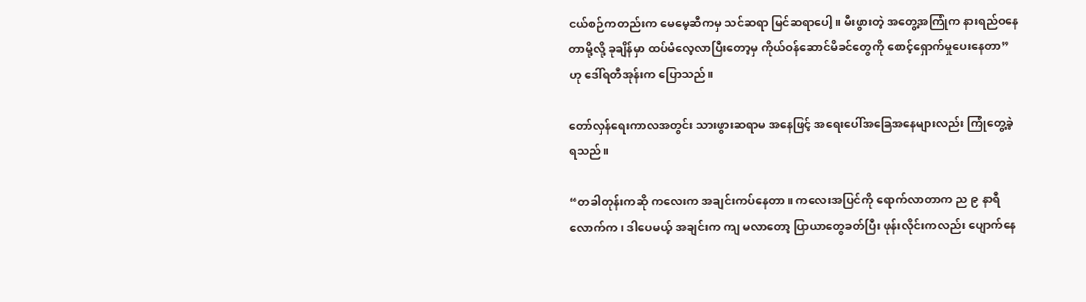ငယ်စဉ်ကတည်းက မေမေ့ဆီကမှ သင်ဆရာ မြင်ဆရာပေါ့။ မီးဖွားတဲ့ အတွေ့အကြုံက နားရည်ဝနေတာမို့လို့ ခုချိန်မှာ ထပ်မံလေ့လာပြီးတော့မှ ကိုယ်ဝန်ဆောင်မိခင်တွေကို စောင့်ရှောက်မှုပေးနေတာ” ဟု ဒေါ်ရတီအုန်းက ပြောသည်။

တော်လှန်ရေးကာလအတွင်း သားဖွားဆရာမ အနေဖြင့် အရေးပေါ်အခြေအနေများလည်း ကြုံတွေ့ခဲ့ရသည်။

“တခါတုန်းကဆို ကလေးက အချင်းကပ်နေတာ။ ကလေးအပြင်ကို ရောက်လာတာက ည ၉ နာရီလောက်က၊ ဒါပေမယ့် အချင်းက ကျ မလာတော့ ပြာယာတွေခတ်ပြီး ဖုန်းလိုင်းကလည်း ပျောက်နေ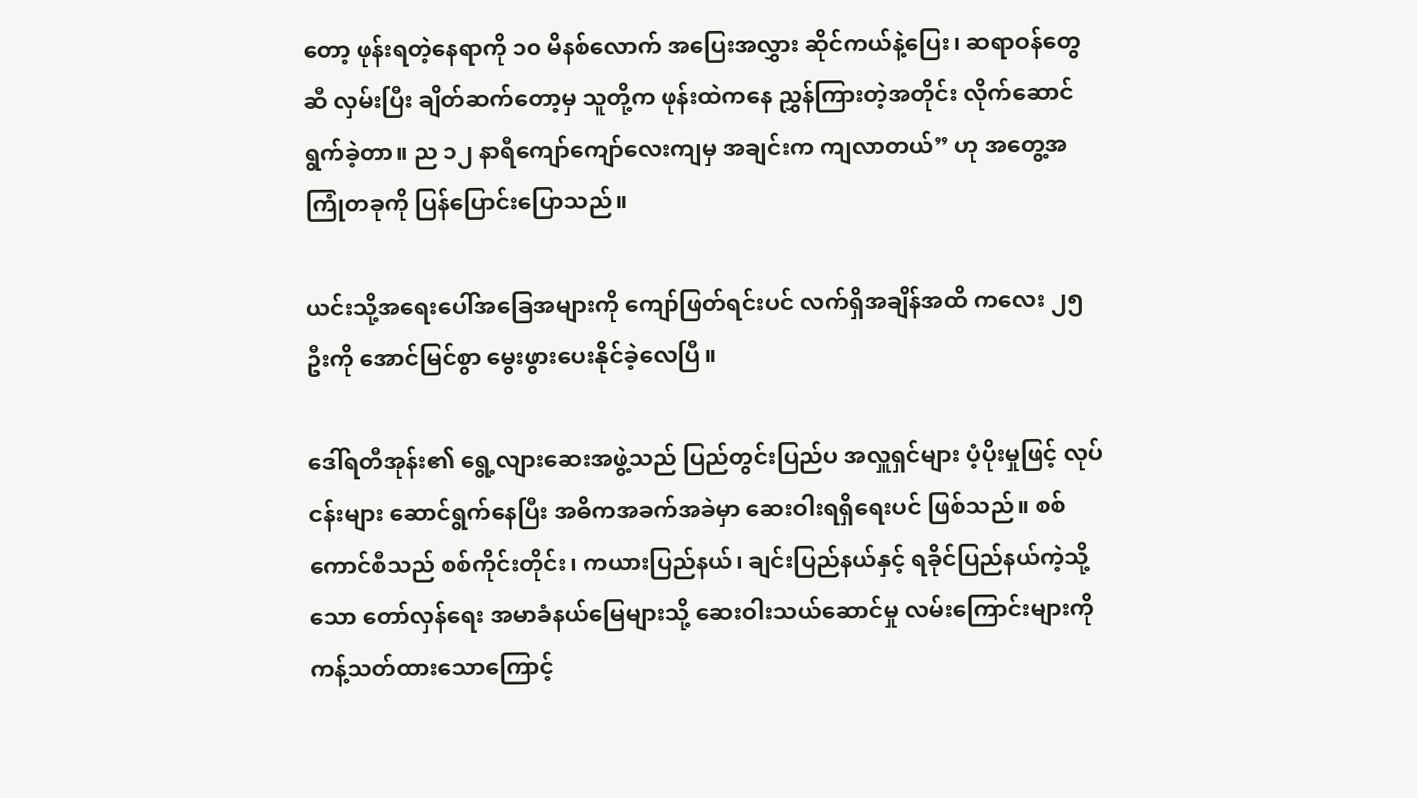တော့ ဖုန်းရတဲ့နေရာကို ၁၀ မိနစ်လောက် အပြေးအလွှား ဆိုင်ကယ်နဲ့ပြေး၊ ဆရာဝန်တွေဆီ လှမ်းပြီး ချိတ်ဆက်တော့မှ သူတို့က ဖုန်းထဲကနေ ညွှန်ကြားတဲ့အတိုင်း လိုက်ဆောင်ရွက်ခဲ့တာ။ ည ၁၂ နာရီကျော်ကျော်လေးကျမှ အချင်းက ကျလာတယ်” ဟု အတွေ့အကြုံတခုကို ပြန်ပြောင်းပြောသည်။

ယင်းသို့အရေးပေါ်အခြေအများကို ကျော်ဖြတ်ရင်းပင် လက်ရှိအချိန်အထိ ကလေး ၂၅ ဦးကို အောင်မြင်စွာ မွေးဖွားပေးနိုင်ခဲ့လေပြီ။

ဒေါ်ရတီအုန်း၏ ရွေ့လျားဆေးအဖွဲ့သည် ပြည်တွင်းပြည်ပ အလှူရှင်များ ပံ့ပိုးမှုဖြင့် လုပ်ငန်းများ ဆောင်ရွက်နေပြီး အဓိကအခက်အခဲမှာ ဆေးဝါးရရှိရေးပင် ဖြစ်သည်။ စစ်ကောင်စီသည် စစ်ကိုင်းတိုင်း၊ ကယားပြည်နယ်၊ ချင်းပြည်နယ်နှင့် ရခိုင်ပြည်နယ်ကဲ့သို့သော တော်လှန်ရေး အမာခံနယ်မြေများသို့ ဆေးဝါးသယ်ဆောင်မှု လမ်းကြောင်းများကို ကန့်သတ်ထားသောကြောင့်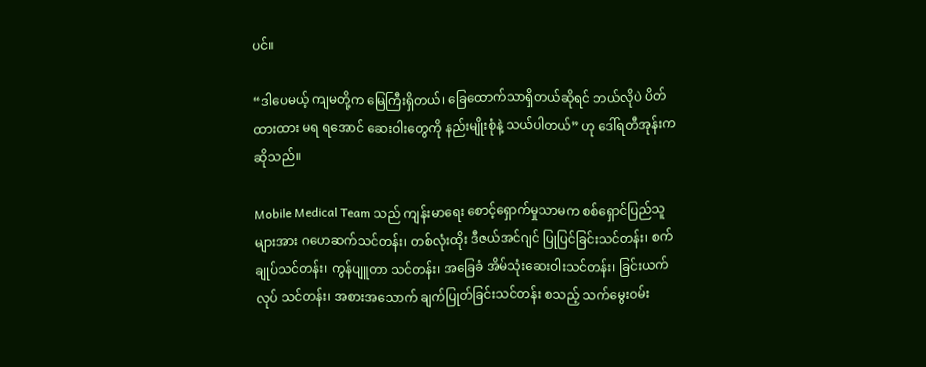ပင်။

“ဒါပေမယ့် ကျမတို့က မြေကြီးရှိတယ်၊ ခြေထောက်သာရှိတယ်ဆိုရင် ဘယ်လိုပဲ ပိတ်ထားထား မရ ရအောင် ဆေးဝါးတွေကို နည်းမျိုးစုံနဲ့ သယ်ပါတယ်” ဟု ဒေါ်ရတီအုန်းက ဆိုသည်။

Mobile Medical Team သည် ကျန်းမာရေး စောင့်ရှောက်မှုသာမက စစ်ရှောင်ပြည်သူများအား ဂဟေဆက်သင်တန်း၊ တစ်လုံးထိုး ဒီဇယ်အင်ဂျင် ပြုပြင်ခြင်းသင်တန်း၊ စက်ချုပ်သင်တန်း၊ ကွန်ပျူတာ သင်တန်း၊ အခြေခံ အိမ်သုံးဆေးဝါးသင်တန်း၊ ခြင်းယက်လုပ် သင်တန်း၊ အစားအသောက် ချက်ပြုတ်ခြင်းသင်တန်း စသည့် သက်မွေးဝမ်း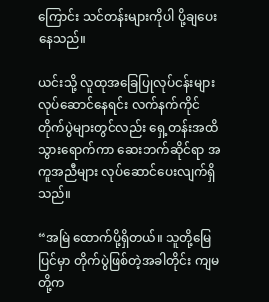ကြောင်း သင်တန်းများကိုပါ ပို့ချပေးနေသည်။

ယင်းသို့ လူထုအခြေပြုလုပ်ငန်းများ လုပ်ဆောင်နေရင်း လက်နက်ကိုင် တိုက်ပွဲများတွင်လည်း ရှေ့တန်းအထိ သွားရောက်ကာ ဆေးဘက်ဆိုင်ရာ အကူအညီများ လုပ်ဆောင်ပေးလျက်ရှိသည်။

“အမြဲ ထောက်ပို့ရှိတယ်။ သူတို့မြေပြင်မှာ တိုက်ပွဲဖြစ်တဲ့အခါတိုင်း ကျမတို့က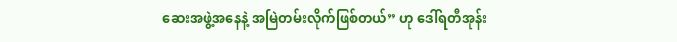ဆေးအဖွဲ့အနေနဲ့ အမြဲတမ်းလိုက်ဖြစ်တယ်” ဟု ဒေါ်ရတီအုန်း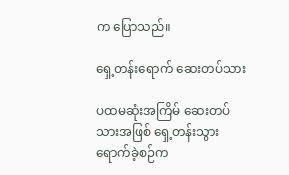က ပြောသည်။

ရှေ့တန်းရောက် ဆေးတပ်သား

ပထမဆုံးအကြိမ် ဆေးတပ်သားအဖြစ် ရှေ့တန်းသွားရောက်ခဲ့စဉ်က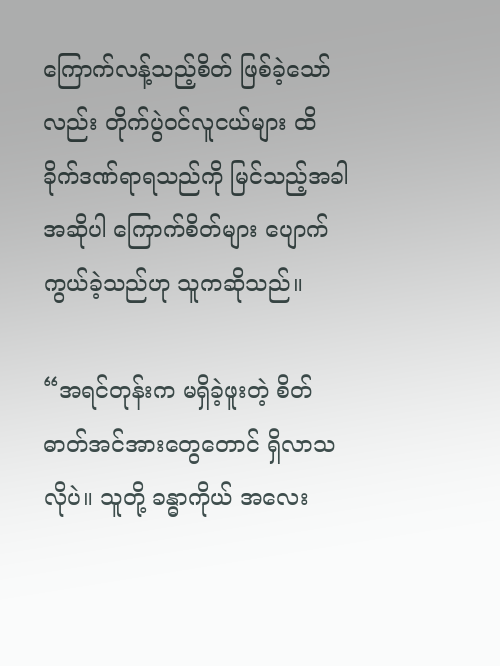ကြောက်လန့်သည့်စိတ် ဖြစ်ခဲ့သော်လည်း တိုက်ပွဲဝင်လူငယ်များ ထိခိုက်ဒဏ်ရာရသည်ကို မြင်သည့်အခါ အဆိုပါ ကြောက်စိတ်များ ပျောက်ကွယ်ခဲ့သည်ဟု သူကဆိုသည်။

“အရင်တုန်းက မရှိခဲ့ဖူးတဲ့ စိတ်ဓာတ်အင်အားတွေတောင် ရှိလာသလိုပဲ။ သူတို့ ခန္ဓာကိုယ် အလေး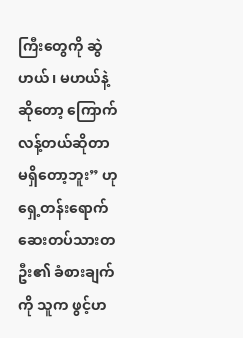ကြီးတွေကို ဆွဲဟယ်၊ မဟယ်နဲ့ဆိုတော့ ကြောက်လန့်တယ်ဆိုတာ မရှိတော့ဘူး” ဟု ရှေ့တန်းရောက် ဆေးတပ်သားတဦး၏ ခံစားချက်ကို သူက ဖွင့်ဟ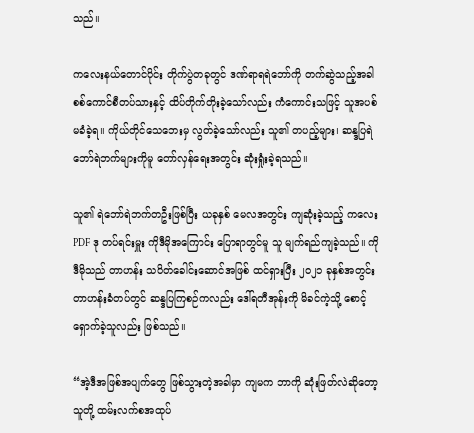သည်။

ကလေးနယ်တောင်ပိုင်း တိုက်ပွဲတခုတွင် ဒဏ်ရာရရဲဘော်ကို တက်ဆွဲသည့်အခါ စစ်ကောင်စီတပ်သားနှင့် ထိပ်တိုက်တိုးခဲ့သော်လည်း ကံကောင်းသဖြင့် သူအပစ်မခံခဲ့ရ။ ကိုယ်တိုင်သေဘေးမှ လွတ်ခဲ့သော်လည်း သူ၏ တပည့်များ၊ ဆန္ဒပြရဲဘော်ရဲဘက်များကိုမူ တော်လှန်ရေးအတွင်း ဆုံးရှုံးခဲ့ရသည်။

သူ၏ ရဲဘော်ရဲဘက်တဦးဖြစ်ပြီး ယခုနှစ် မေလအတွင်း ကျဆုံးခဲ့သည့် ကလေး PDF ဒု တပ်ရင်းမှူး ကိုဒီမိုအကြောင်း ပြောရာတွင်မူ သူ မျက်ရည်ကျခဲ့သည်။ ကိုဒီမိုသည် တာဟန်း သပိတ်ခေါင်းဆောင်အဖြစ် ထင်ရှားပြီး ၂၀၂၁ ခုနှစ်အတွင်း တာဟန်းခံတပ်တွင် ဆန္ဒပြကြစဉ်ကလည်း ဒေါ်ရတီအုန်းကို မိခင်ကဲ့သို့ စောင့်ရှောက်ခဲ့သူလည်း ဖြစ်သည်။

“အဲ့ဒီအဖြစ်အပျက်တွေ ဖြစ်သွားတဲ့အခါမှာ ကျမက ဘာကို ဆုံးဖြတ်လဲဆိုတော့ သူတို့ ထမ်းလက်စအထုပ်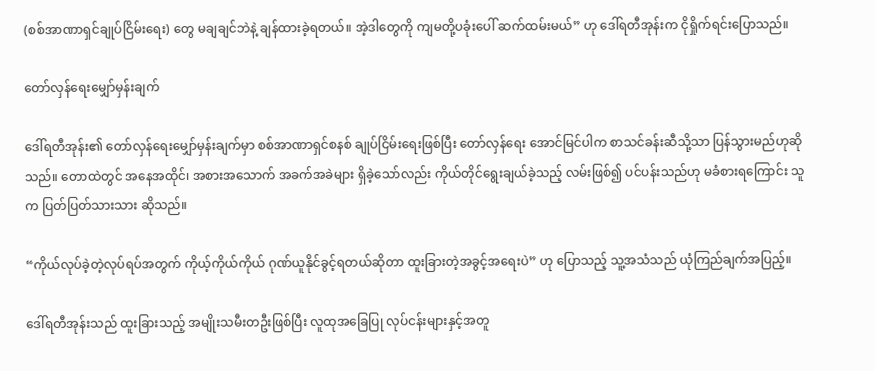(စစ်အာဏာရှင်ချုပ်ငြိမ်းရေး) တွေ မချချင်ဘဲနဲ့ ချန်ထားခဲ့ရတယ်။ အဲ့ဒါတွေကို ကျမတို့ပခုံးပေါ် ဆက်ထမ်းမယ်” ဟု ဒေါ်ရတီအုန်းက ငိုရှိုက်ရင်းပြောသည်။

တော်လှန်ရေးမျှော်မှန်းချက်

ဒေါ်ရတီအုန်း၏ တော်လှန်ရေးမျှော်မှန်းချက်မှာ စစ်အာဏာရှင်စနစ် ချုပ်ငြိမ်းရေးဖြစ်ပြီး တော်လှန်ရေး အောင်မြင်ပါက စာသင်ခန်းဆီသို့သာ ပြန်သွားမည်ဟုဆိုသည်။ တောထဲတွင် အနေအထိုင်၊ အစားအသောက် အခက်အခဲများ ရှိခဲ့သော်လည်း ကိုယ်တိုင်ရွေးချယ်ခဲ့သည့် လမ်းဖြစ်၍ ပင်ပန်းသည်ဟု မခံစားရကြောင်း သူက ပြတ်ပြတ်သားသား ဆိုသည်။

“ကိုယ်လုပ်ခဲ့တဲ့လုပ်ရပ်အတွက် ကိုယ့်ကိုယ်ကိုယ် ဂုဏ်ယူနိုင်ခွင့်ရတယ်ဆိုတာ ထူးခြားတဲ့အခွင့်အရေးပဲ” ဟု ပြောသည့် သူ့အသံသည် ယုံကြည်ချက်အပြည့်။

ဒေါ်ရတီအုန်းသည် ထူးခြားသည့် အမျိုးသမီးတဦးဖြစ်ပြီး လူထုအခြေပြု လုပ်ငန်းများနှင့်အတူ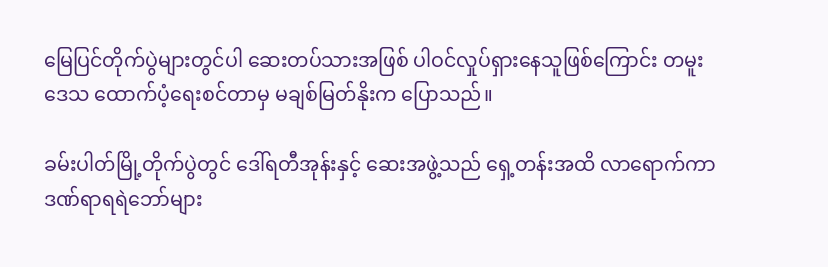မြေပြင်တိုက်ပွဲများတွင်ပါ ဆေးတပ်သားအဖြစ် ပါဝင်လှုပ်ရှားနေသူဖြစ်ကြောင်း တမူးဒေသ ထောက်ပံ့ရေးစင်တာမှ မချစ်မြတ်နိုးက ပြောသည်။

ခမ်းပါတ်မြို့တိုက်ပွဲတွင် ဒေါ်ရတီအုန်းနှင့် ဆေးအဖွဲ့သည် ရှေ့တန်းအထိ လာရောက်ကာ ဒဏ်ရာရရဲဘော်များ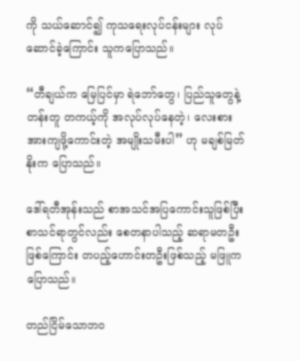ကို သယ်ဆောင်၍ ကုသရေးလုပ်ငန်းများ လုပ်ဆောင်ခဲ့ကြောင်း သူကပြောသည်။

“တီချယ်က မြေပြင်မှာ ရဲဘော်တွေ၊ ပြည်သူတွေနဲ့ တန်းတူ တကယ့်ကို အလုပ်လုပ်နေတဲ့၊ လေးစားအားကျဖို့ကောင်းတဲ့ အမျိုးသမီးပါ” ဟု မချစ်မြတ်နိုးက ပြောသည်။

ဒေါ်ရတီအုန်းသည် စာအသင်အပြကောင်းသူဖြစ်ပြီး စာသင်ရာတွင်လည်း စေတနာပါသည့် ဆရာမတဦးဖြစ်ကြောင်း တပည့်ဟောင်းတဦးဖြစ်သည့် မဖြူက ပြောသည်။

တည်ငြိမ်သောဘဝ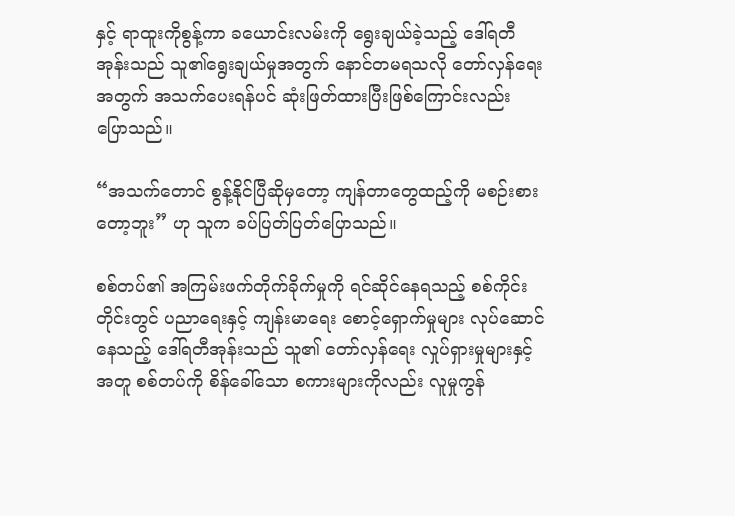နှင့် ရာထူးကိုစွန့်ကာ ခယောင်းလမ်းကို ရွေးချယ်ခဲ့သည့် ဒေါ်ရတီအုန်းသည် သူ၏ရွေးချယ်မှုအတွက် နောင်တမရသလို တော်လှန်ရေးအတွက် အသက်ပေးရန်ပင် ဆုံးဖြတ်ထားပြီးဖြစ်ကြောင်းလည်း ပြောသည်။

“အသက်တောင် စွန့်နိုင်ပြီဆိုမှတော့ ကျန်တာတွေထည့်ကို မစဉ်းစားတော့ဘူး” ဟု သူက ခပ်ပြတ်ပြတ်ပြောသည်။

စစ်တပ်၏ အကြမ်းဖက်တိုက်ခိုက်မှုကို ရင်ဆိုင်နေရသည့် စစ်ကိုင်းတိုင်းတွင် ပညာရေးနှင့် ကျန်းမာရေး စောင့်ရှောက်မှုများ လုပ်ဆောင်နေသည့် ဒေါ်ရတီအုန်းသည် သူ၏ တော်လှန်ရေး လှုပ်ရှားမှုများနှင့်အတူ စစ်တပ်ကို စိန်ခေါ်သော စကားများကိုလည်း လူမှုကွန်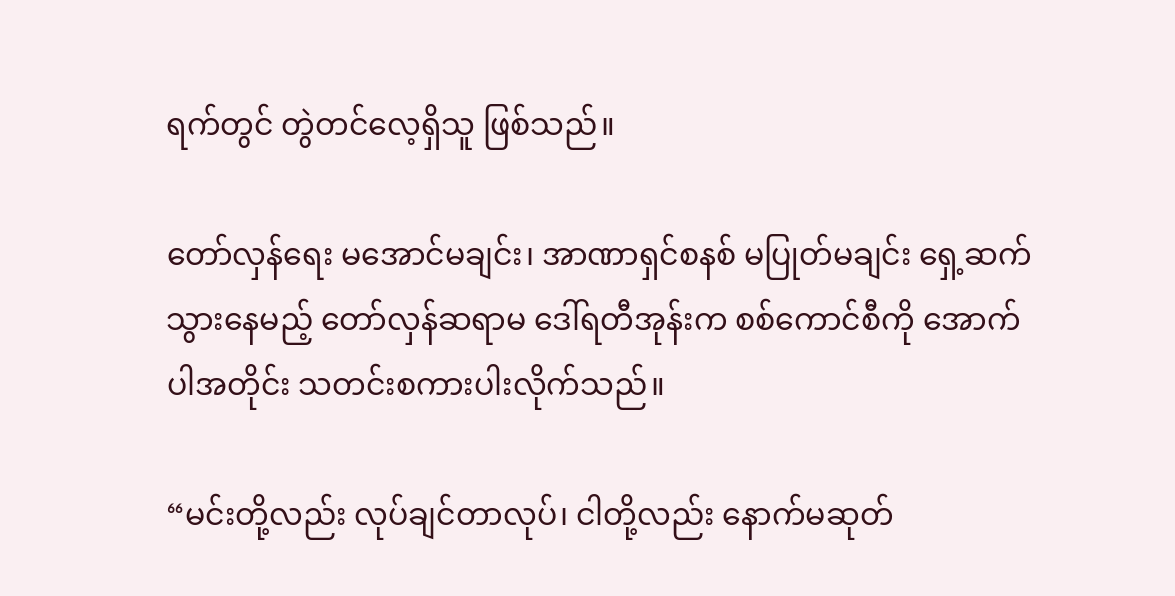ရက်တွင် တွဲတင်လေ့ရှိသူ ဖြစ်သည်။

တော်လှန်ရေး မအောင်မချင်း၊ အာဏာရှင်စနစ် မပြုတ်မချင်း ရှေ့ဆက်သွားနေမည့် တော်လှန်ဆရာမ ဒေါ်ရတီအုန်းက စစ်ကောင်စီကို အောက်ပါအတိုင်း သတင်းစကားပါးလိုက်သည်။

“မင်းတို့လည်း လုပ်ချင်တာလုပ်၊ ငါတို့လည်း နောက်မဆုတ်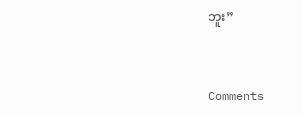ဘူး”


Comments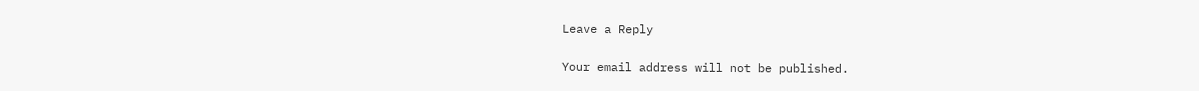Leave a Reply

Your email address will not be published.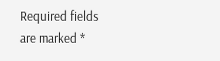Required fields are marked *